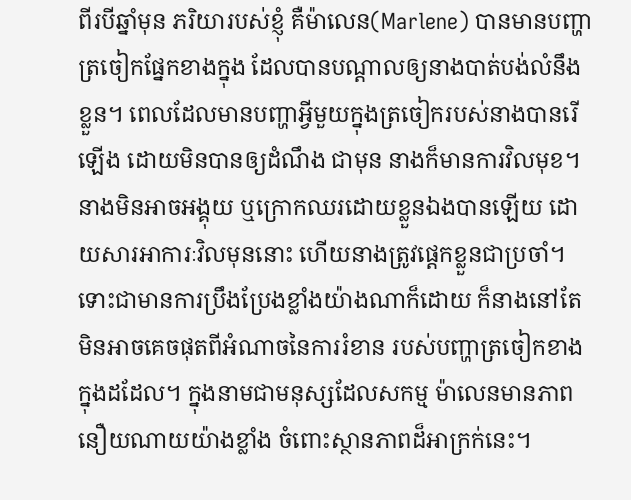ពីរបីឆ្នាំមុន ភរិយារបស់ខ្ញុំ គឺម៉ាលេន(Marlene) បានមានបញ្ហាត្រចៀកផ្នែកខាងក្នុង ដែលបានបណ្តាលឲ្យនាងបាត់បង់លំនឹងខ្លួន។ ពេលដែលមានបញ្ហាអ្វីមួយក្នុងត្រចៀករបស់នាងបានរើឡើង ដោយមិនបានឲ្យដំណឹង ជាមុន នាងក៏មានការវិលមុខ។ នាងមិនអាចអង្គុយ ឬក្រោកឈរដោយខ្លួនឯងបានឡើយ ដោយសារអាការៈវិលមុននោះ ហើយនាងត្រូវផ្តេកខ្លួនជាប្រចាំ។ ទោះជាមានការប្រឹងប្រែងខ្លាំងយ៉ាងណាក៏ដោយ ក៏នាងនៅតែមិនអាចគេចផុតពីអំណាចនៃការរំខាន របស់បញ្ហាត្រចៀកខាងក្នុងដដែល។ ក្នុងនាមជាមនុស្សដែលសកម្ម ម៉ាលេនមានភាពនឿយណាយយ៉ាងខ្លាំង ចំពោះស្ថានភាពដ៏អាក្រក់នេះ។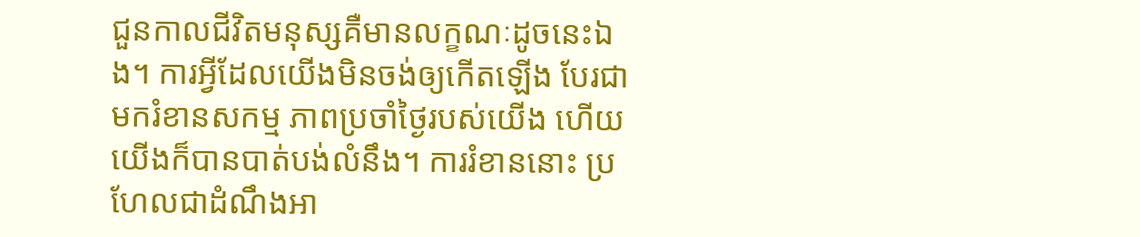ជួនកាលជីវិតមនុស្សគឺមានលក្ខណៈដូចនេះឯង។ ការអ្វីដែលយើងមិនចង់ឲ្យកើតឡើង បែរជាមករំខានសកម្ម ភាពប្រចាំថ្ងៃរបស់យើង ហើយយើងក៏បានបាត់បង់លំនឹង។ ការរំខាននោះ ប្រហែលជាដំណឹងអា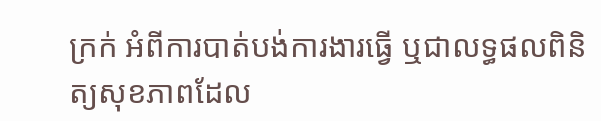ក្រក់ អំពីការបាត់បង់ការងារធ្វើ ឬជាលទ្ធផលពិនិត្យសុខភាពដែល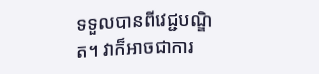ទទួលបានពីវេជ្ជបណ្ឌិត។ វាក៏អាចជាការ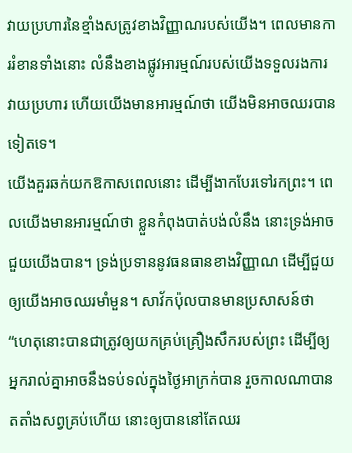វាយប្រហារនៃខ្មាំងសត្រូវខាងវិញ្ញាណរបស់យើង។ ពេលមានការរំខានទាំងនោះ លំនឹងខាងផ្លូវអារម្មណ៍របស់យើងទទួលរងការវាយប្រហារ ហើយយើងមានអារម្មណ៍ថា យើងមិនអាចឈរបានទៀតទេ។
យើងគួរឆក់យកឱកាសពេលនោះ ដើម្បីងាកបែរទៅរកព្រះ។ ពេលយើងមានអារម្មណ៍ថា ខ្លួនកំពុងបាត់បង់លំនឹង នោះទ្រង់អាចជួយយើងបាន។ ទ្រង់ប្រទាននូវធនធានខាងវិញ្ញាណ ដើម្បីជួយឲ្យយើងអាចឈរមាំមួន។ សាវ័កប៉ុលបានមានប្រសាសន៍ថា “ហេតុនោះបានជាត្រូវឲ្យយកគ្រប់គ្រឿងសឹករបស់ព្រះ ដើម្បីឲ្យអ្នករាល់គ្នាអាចនឹងទប់ទល់ក្នុងថ្ងៃអាក្រក់បាន រួចកាលណាបានតតាំងសព្វគ្រប់ហើយ នោះឲ្យបាននៅតែឈរ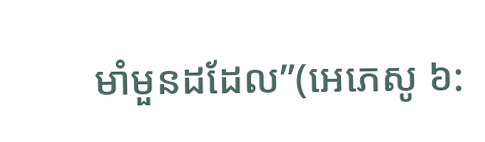មាំមួនដដែល”(អេភេសូ ៦: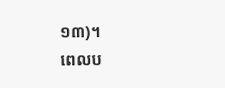១៣)។
ពេលប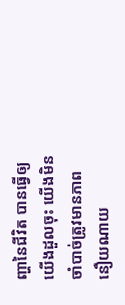ញ្ហានៃជីវិត បានធ្វើឲ្យយើងដួលចុះ យើងមិនចាំបាច់ត្រូវមានភាពនឿយណាយ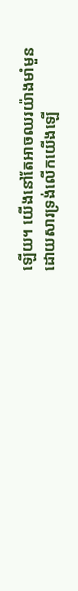ឡើយ។ យើងនៅតែអាចឈរយ៉ាងមាំមួន ដោយសារទ្រង់លើកយើងឡើ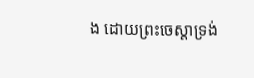ង ដោយព្រះចេស្តាទ្រង់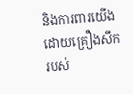និងការពារយើង ដោយគ្រឿងសឹករបស់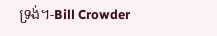ទ្រង់។-Bill Crowder